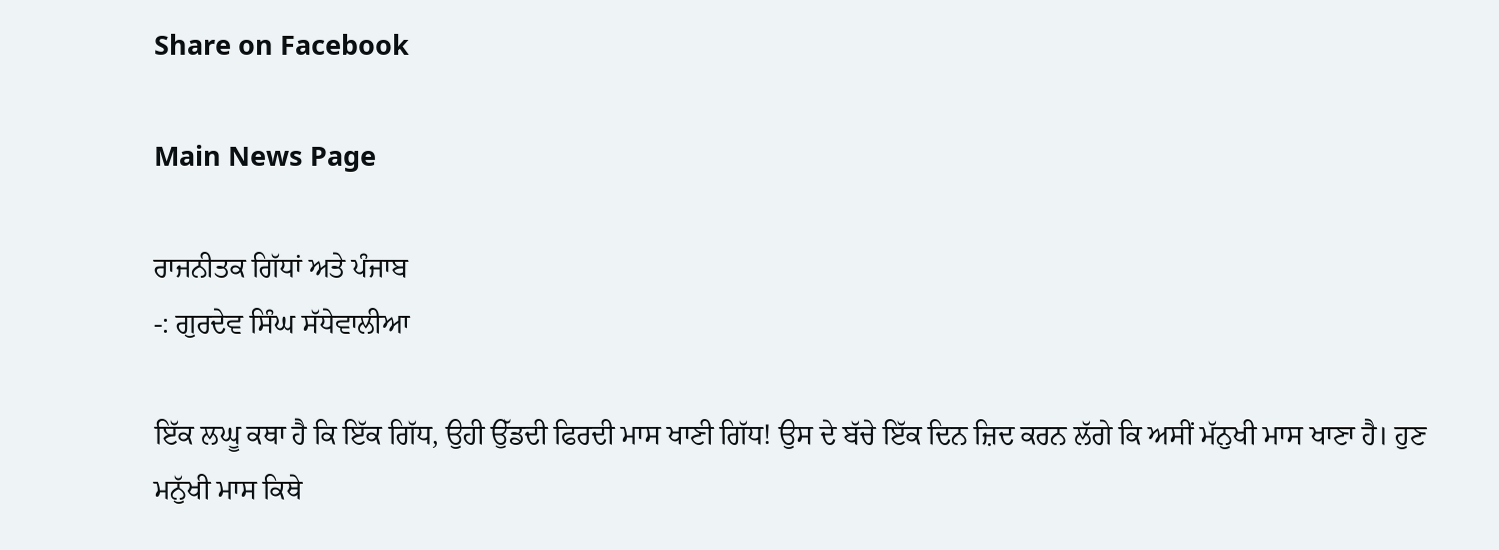Share on Facebook

Main News Page

ਰਾਜਨੀਤਕ ਗਿੱਧਾਂ ਅਤੇ ਪੰਜਾਬ
-: ਗੁਰਦੇਵ ਸਿੰਘ ਸੱਧੇਵਾਲੀਆ

ਇੱਕ ਲਘੂ ਕਥਾ ਹੈ ਕਿ ਇੱਕ ਗਿੱਧ, ਉਹੀ ਉੱਡਦੀ ਫਿਰਦੀ ਮਾਸ ਖਾਣੀ ਗਿੱਧ! ਉਸ ਦੇ ਬੱਚੇ ਇੱਕ ਦਿਨ ਜ਼ਿਦ ਕਰਨ ਲੱਗੇ ਕਿ ਅਸੀਂ ਮੱਨੁਖੀ ਮਾਸ ਖਾਣਾ ਹੈ। ਹੁਣ ਮਨੁੱਖੀ ਮਾਸ ਕਿਥੇ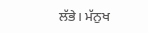ਲੱਭੇ। ਮੱਨੁਖ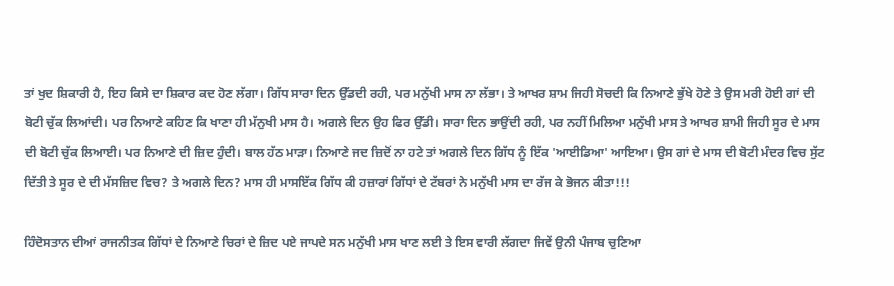ਤਾਂ ਖੁਦ ਸ਼ਿਕਾਰੀ ਹੈ, ਇਹ ਕਿਸੇ ਦਾ ਸ਼ਿਕਾਰ ਕਦ ਹੋਣ ਲੱਗਾ। ਗਿੱਧ ਸਾਰਾ ਦਿਨ ਉੱਡਦੀ ਰਹੀ, ਪਰ ਮਨੁੱਖੀ ਮਾਸ ਨਾ ਲੱਭਾ। ਤੇ ਆਖਰ ਸ਼ਾਮ ਜਿਹੀ ਸੋਚਦੀ ਕਿ ਨਿਆਣੇ ਭੁੱਖੇ ਹੋਣੇ ਤੇ ਉਸ ਮਰੀ ਹੋਈ ਗਾਂ ਦੀ ਬੋਟੀ ਚੁੱਕ ਲਿਆਂਦੀ। ਪਰ ਨਿਆਣੇ ਕਹਿਣ ਕਿ ਖਾਣਾ ਹੀ ਮੱਨੁਖੀ ਮਾਸ ਹੈ। ਅਗਲੇ ਦਿਨ ਉਹ ਫਿਰ ਉੱਡੀ। ਸਾਰਾ ਦਿਨ ਭਾਉਂਦੀ ਰਹੀ, ਪਰ ਨਹੀਂ ਮਿਲਿਆ ਮਨੁੱਖੀ ਮਾਸ ਤੇ ਆਖਰ ਸ਼ਾਮੀ ਜਿਹੀ ਸੂਰ ਦੇ ਮਾਸ ਦੀ ਬੋਟੀ ਚੁੱਕ ਲਿਆਈ। ਪਰ ਨਿਆਣੇ ਦੀ ਜ਼ਿਦ ਹੁੰਦੀ। ਬਾਲ ਹੱਠ ਮਾੜਾ। ਨਿਆਣੇ ਜਦ ਜ਼ਿਦੋਂ ਨਾ ਹਟੇ ਤਾਂ ਅਗਲੇ ਦਿਨ ਗਿੱਧ ਨੂੰ ਇੱਕ 'ਆਈਡਿਆ' ਆਇਆ। ਉਸ ਗਾਂ ਦੇ ਮਾਸ ਦੀ ਬੋਟੀ ਮੰਦਰ ਵਿਚ ਸੁੱਟ ਦਿੱਤੀ ਤੇ ਸੂਰ ਦੇ ਦੀ ਮੱਸਜ਼ਿਦ ਵਿਚ? ਤੇ ਅਗਲੇ ਦਿਨ? ਮਾਸ ਹੀ ਮਾਸਇੱਕ ਗਿੱਧ ਕੀ ਹਜ਼ਾਰਾਂ ਗਿੱਧਾਂ ਦੇ ਟੱਬਰਾਂ ਨੇ ਮਨੁੱਖੀ ਮਾਸ ਦਾ ਰੱਜ ਕੇ ਭੋਜਨ ਕੀਤਾ!!!

ਹਿੰਦੋਸਤਾਨ ਦੀਆਂ ਰਾਜਨੀਤਕ ਗਿੱਧਾਂ ਦੇ ਨਿਆਣੇ ਚਿਰਾਂ ਦੇ ਜ਼ਿਦ ਪਏ ਜਾਪਦੇ ਸਨ ਮਨੁੱਖੀ ਮਾਸ ਖਾਣ ਲਈ ਤੇ ਇਸ ਵਾਰੀ ਲੱਗਦਾ ਜਿਵੇਂ ਉਨੀ ਪੰਜਾਬ ਚੁਣਿਆ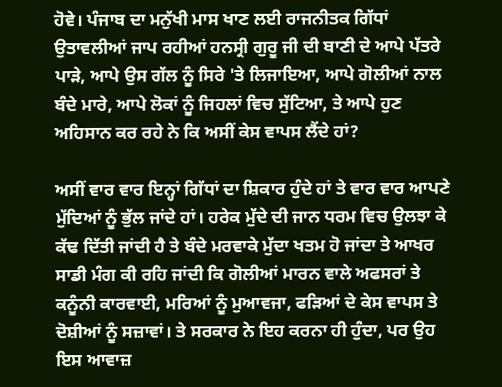ਹੋਵੇ। ਪੰਜਾਬ ਦਾ ਮਨੁੱਖੀ ਮਾਸ ਖਾਣ ਲਈ ਰਾਜਨੀਤਕ ਗਿੱਧਾਂ ਉਤਾਵਲੀਆਂ ਜਾਪ ਰਹੀਆਂ ਹਨਸ੍ਰੀ ਗੁਰੂ ਜੀ ਦੀ ਬਾਣੀ ਦੇ ਆਪੇ ਪੱਤਰੇ ਪਾੜੇ, ਆਪੇ ਉਸ ਗੱਲ ਨੂੰ ਸਿਰੇ 'ਤੇ ਲਿਜਾਇਆ, ਆਪੇ ਗੋਲੀਆਂ ਨਾਲ ਬੰਦੇ ਮਾਰੇ, ਆਪੇ ਲੋਕਾਂ ਨੂੰ ਜਿਹਲਾਂ ਵਿਚ ਸੁੱਟਿਆ, ਤੇ ਆਪੇ ਹੁਣ ਅਹਿਸਾਨ ਕਰ ਰਹੇ ਨੇ ਕਿ ਅਸੀਂ ਕੇਸ ਵਾਪਸ ਲੈਂਦੇ ਹਾਂ?

ਅਸੀਂ ਵਾਰ ਵਾਰ ਇਨ੍ਹਾਂ ਗਿੱਧਾਂ ਦਾ ਸ਼ਿਕਾਰ ਹੁੰਦੇ ਹਾਂ ਤੇ ਵਾਰ ਵਾਰ ਆਪਣੇ ਮੁੱਦਿਆਂ ਨੂੰ ਭੁੱਲ ਜਾਂਦੇ ਹਾਂ। ਹਰੇਕ ਮੁੱਦੇ ਦੀ ਜਾਨ ਧਰਮ ਵਿਚ ਉਲਝਾ ਕੇ ਕੱਢ ਦਿੱਤੀ ਜਾਂਦੀ ਹੈ ਤੇ ਬੰਦੇ ਮਰਵਾਕੇ ਮੁੱਦਾ ਖਤਮ ਹੋ ਜਾਂਦਾ ਤੇ ਆਖਰ ਸਾਡੀ ਮੰਗ ਕੀ ਰਹਿ ਜਾਂਦੀ ਕਿ ਗੋਲੀਆਂ ਮਾਰਨ ਵਾਲੇ ਅਫਸਰਾਂ ਤੇ ਕਨੂੰਨੀ ਕਾਰਵਾਈ, ਮਰਿਆਂ ਨੂੰ ਮੁਆਵਜਾ, ਫੜਿਆਂ ਦੇ ਕੇਸ ਵਾਪਸ ਤੇ ਦੋਸ਼ੀਆਂ ਨੂੰ ਸਜ਼ਾਵਾਂ। ਤੇ ਸਰਕਾਰ ਨੇ ਇਹ ਕਰਨਾ ਹੀ ਹੁੰਦਾ, ਪਰ ਉਹ ਇਸ ਆਵਾਜ਼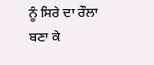ਨੂੰ ਸਿਰੇ ਦਾ ਰੌਲਾ ਬਣਾ ਕੇ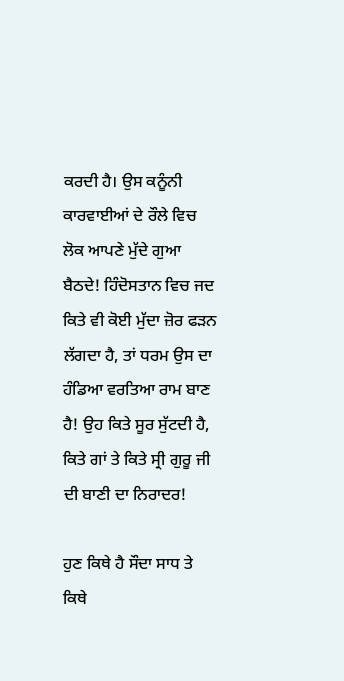ਕਰਦੀ ਹੈ। ਉਸ ਕਨੂੰਨੀ ਕਾਰਵਾਈਆਂ ਦੇ ਰੌਲੇ ਵਿਚ ਲੋਕ ਆਪਣੇ ਮੁੱਦੇ ਗੁਆ ਬੈਠਦੇ! ਹਿੰਦੋਸਤਾਨ ਵਿਚ ਜਦ ਕਿਤੇ ਵੀ ਕੋਈ ਮੁੱਦਾ ਜ਼ੋਰ ਫੜਨ ਲੱਗਦਾ ਹੈ, ਤਾਂ ਧਰਮ ਉਸ ਦਾ ਹੰਡਿਆ ਵਰਤਿਆ ਰਾਮ ਬਾਣ ਹੈ! ਉਹ ਕਿਤੇ ਸੂਰ ਸੁੱਟਦੀ ਹੈ, ਕਿਤੇ ਗਾਂ ਤੇ ਕਿਤੇ ਸ੍ਰੀ ਗੁਰੂ ਜੀ ਦੀ ਬਾਣੀ ਦਾ ਨਿਰਾਦਰ!

ਹੁਣ ਕਿਥੇ ਹੈ ਸੌਦਾ ਸਾਧ ਤੇ ਕਿਥੇ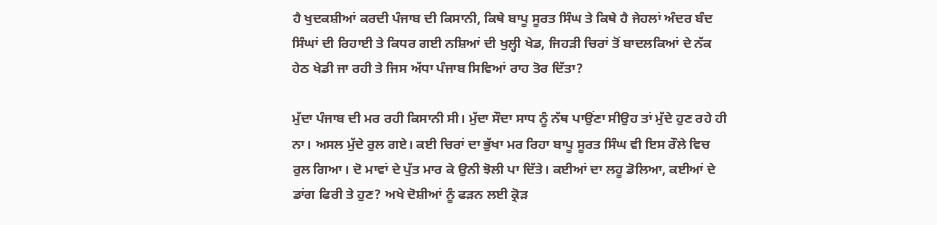ਹੈ ਖੁਦਕਸ਼ੀਆਂ ਕਰਦੀ ਪੰਜਾਬ ਦੀ ਕਿਸਾਨੀ, ਕਿਥੇ ਬਾਪੂ ਸੂਰਤ ਸਿੰਘ ਤੇ ਕਿਥੇ ਹੈ ਜੇਹਲਾਂ ਅੰਦਰ ਬੰਦ ਸਿੰਘਾਂ ਦੀ ਰਿਹਾਈ ਤੇ ਕਿਧਰ ਗਈ ਨਸ਼ਿਆਂ ਦੀ ਖੁਲ੍ਹੀ ਖੇਡ, ਜਿਹੜੀ ਚਿਰਾਂ ਤੋਂ ਬਾਦਲਕਿਆਂ ਦੇ ਨੱਕ ਹੇਠ ਖੇਡੀ ਜਾ ਰਹੀ ਤੇ ਜਿਸ ਅੱਧਾ ਪੰਜਾਬ ਸਿਵਿਆਂ ਰਾਹ ਤੋਰ ਦਿੱਤਾ?

ਮੁੱਦਾ ਪੰਜਾਬ ਦੀ ਮਰ ਰਹੀ ਕਿਸਾਨੀ ਸੀ। ਮੁੱਦਾ ਸੌਦਾ ਸਾਧ ਨੂੰ ਨੱਥ ਪਾਉਂਣਾ ਸੀਉਹ ਤਾਂ ਮੁੱਦੇ ਹੁਣ ਰਹੇ ਹੀ ਨਾ। ਅਸਲ ਮੁੱਦੇ ਰੁਲ ਗਏ। ਕਈ ਚਿਰਾਂ ਦਾ ਭੁੱਖਾ ਮਰ ਰਿਹਾ ਬਾਪੂ ਸੂਰਤ ਸਿੰਘ ਵੀ ਇਸ ਰੌਲੇ ਵਿਚ ਰੁਲ ਗਿਆ। ਦੋ ਮਾਵਾਂ ਦੇ ਪੁੱਤ ਮਾਰ ਕੇ ਉਨੀ ਝੋਲੀ ਪਾ ਦਿੱਤੇ। ਕਈਆਂ ਦਾ ਲਹੂ ਡੋਲਿਆ, ਕਈਆਂ ਦੇ ਡਾਂਗ ਫਿਰੀ ਤੇ ਹੁਣ? ਅਖੇ ਦੋਸ਼ੀਆਂ ਨੂੰ ਫੜਨ ਲਈ ਕ੍ਰੋੜ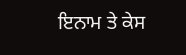ਇਨਾਮ ਤੇ ਕੇਸ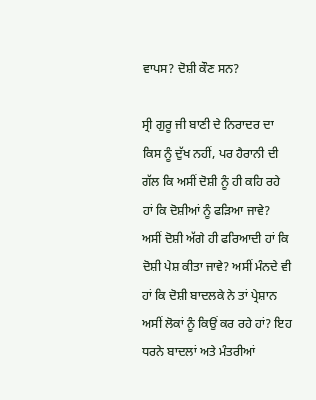ਵਾਪਸ? ਦੋਸ਼ੀ ਕੌਣ ਸਨ?

ਸ੍ਰੀ ਗੁਰੂ ਜੀ ਬਾਣੀ ਦੇ ਨਿਰਾਦਰ ਦਾ ਕਿਸ ਨੂੰ ਦੁੱਖ ਨਹੀਂ, ਪਰ ਹੈਰਾਨੀ ਦੀ ਗੱਲ ਕਿ ਅਸੀਂ ਦੋਸ਼ੀ ਨੂੰ ਹੀ ਕਹਿ ਰਹੇ ਹਾਂ ਕਿ ਦੋਸ਼ੀਆਂ ਨੂੰ ਫੜਿਆ ਜਾਵੇ? ਅਸੀਂ ਦੋਸ਼ੀ ਅੱਗੇ ਹੀ ਫਰਿਆਦੀ ਹਾਂ ਕਿ ਦੋਸ਼ੀ ਪੇਸ਼ ਕੀਤਾ ਜਾਵੇ? ਅਸੀਂ ਮੰਨਦੇ ਵੀ ਹਾਂ ਕਿ ਦੋਸ਼ੀ ਬਾਦਲਕੇ ਨੇ ਤਾਂ ਪ੍ਰੇਸ਼ਾਨ ਅਸੀਂ ਲੋਕਾਂ ਨੂੰ ਕਿਉਂ ਕਰ ਰਹੇ ਹਾਂ? ਇਹ ਧਰਨੇ ਬਾਦਲਾਂ ਅਤੇ ਮੰਤਰੀਆਂ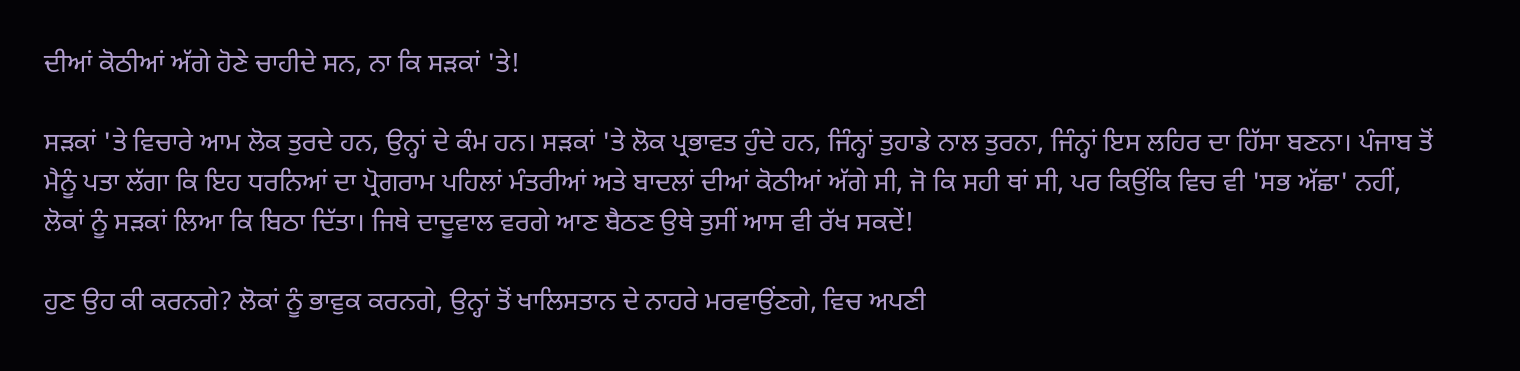ਦੀਆਂ ਕੋਠੀਆਂ ਅੱਗੇ ਹੋਣੇ ਚਾਹੀਦੇ ਸਨ, ਨਾ ਕਿ ਸੜਕਾਂ 'ਤੇ!

ਸੜਕਾਂ 'ਤੇ ਵਿਚਾਰੇ ਆਮ ਲੋਕ ਤੁਰਦੇ ਹਨ, ਉਨ੍ਹਾਂ ਦੇ ਕੰਮ ਹਨ। ਸੜਕਾਂ 'ਤੇ ਲੋਕ ਪ੍ਰਭਾਵਤ ਹੁੰਦੇ ਹਨ, ਜਿੰਨ੍ਹਾਂ ਤੁਹਾਡੇ ਨਾਲ ਤੁਰਨਾ, ਜਿੰਨ੍ਹਾਂ ਇਸ ਲਹਿਰ ਦਾ ਹਿੱਸਾ ਬਣਨਾ। ਪੰਜਾਬ ਤੋਂ ਮੈਨੂੰ ਪਤਾ ਲੱਗਾ ਕਿ ਇਹ ਧਰਨਿਆਂ ਦਾ ਪ੍ਰੋਗਰਾਮ ਪਹਿਲਾਂ ਮੰਤਰੀਆਂ ਅਤੇ ਬਾਦਲਾਂ ਦੀਆਂ ਕੋਠੀਆਂ ਅੱਗੇ ਸੀ, ਜੋ ਕਿ ਸਹੀ ਥਾਂ ਸੀ, ਪਰ ਕਿਉਂਕਿ ਵਿਚ ਵੀ 'ਸਭ ਅੱਛਾ' ਨਹੀਂ, ਲੋਕਾਂ ਨੂੰ ਸੜਕਾਂ ਲਿਆ ਕਿ ਬਿਠਾ ਦਿੱਤਾ। ਜਿਥੇ ਦਾਦੂਵਾਲ ਵਰਗੇ ਆਣ ਬੈਠਣ ਉਥੇ ਤੁਸੀਂ ਆਸ ਵੀ ਰੱਖ ਸਕਦੇਂ!

ਹੁਣ ਉਹ ਕੀ ਕਰਨਗੇ? ਲੋਕਾਂ ਨੂੰ ਭਾਵੁਕ ਕਰਨਗੇ, ਉਨ੍ਹਾਂ ਤੋਂ ਖਾਲਿਸਤਾਨ ਦੇ ਨਾਹਰੇ ਮਰਵਾਉਂਣਗੇ, ਵਿਚ ਅਪਣੀ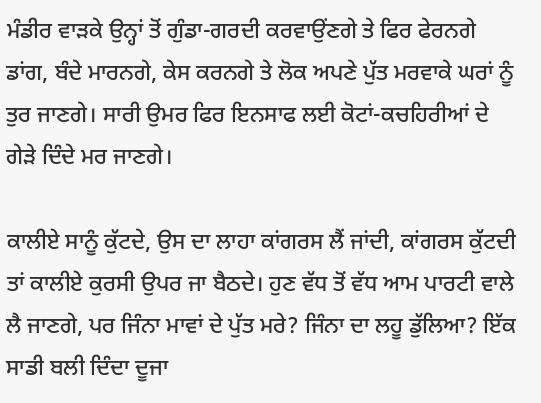ਮੰਡੀਰ ਵਾੜਕੇ ਉਨ੍ਹਾਂ ਤੋਂ ਗੁੰਡਾ-ਗਰਦੀ ਕਰਵਾਉਂਣਗੇ ਤੇ ਫਿਰ ਫੇਰਨਗੇ ਡਾਂਗ, ਬੰਦੇ ਮਾਰਨਗੇ, ਕੇਸ ਕਰਨਗੇ ਤੇ ਲੋਕ ਅਪਣੇ ਪੁੱਤ ਮਰਵਾਕੇ ਘਰਾਂ ਨੂੰ ਤੁਰ ਜਾਣਗੇ। ਸਾਰੀ ਉਮਰ ਫਿਰ ਇਨਸਾਫ ਲਈ ਕੋਟਾਂ-ਕਚਹਿਰੀਆਂ ਦੇ ਗੇੜੇ ਦਿੰਦੇ ਮਰ ਜਾਣਗੇ।

ਕਾਲੀਏ ਸਾਨੂੰ ਕੁੱਟਦੇ, ਉਸ ਦਾ ਲਾਹਾ ਕਾਂਗਰਸ ਲੈਂ ਜਾਂਦੀ, ਕਾਂਗਰਸ ਕੁੱਟਦੀ ਤਾਂ ਕਾਲੀਏ ਕੁਰਸੀ ਉਪਰ ਜਾ ਬੈਠਦੇ। ਹੁਣ ਵੱਧ ਤੋਂ ਵੱਧ ਆਮ ਪਾਰਟੀ ਵਾਲੇ ਲੈ ਜਾਣਗੇ, ਪਰ ਜਿੰਨਾ ਮਾਵਾਂ ਦੇ ਪੁੱਤ ਮਰੇ? ਜਿੰਨਾ ਦਾ ਲਹੂ ਡੁੱਲਿਆ? ਇੱਕ ਸਾਡੀ ਬਲੀ ਦਿੰਦਾ ਦੂਜਾ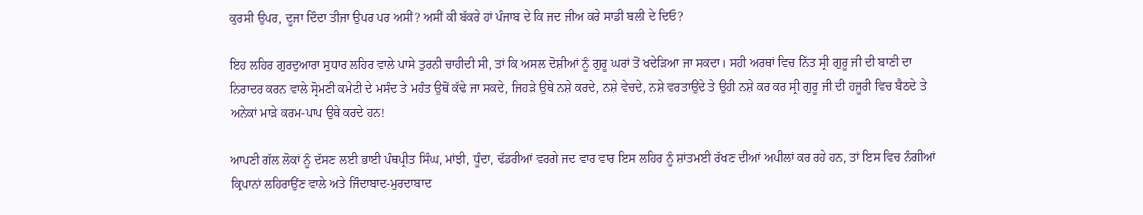ਕੁਰਸੀ ਉਪਰ, ਦੂਜਾ ਦਿੰਦਾ ਤੀਜਾ ਉਪਰ ਪਰ ਅਸੀਂ? ਅਸੀਂ ਕੀ ਬੱਕਰੇ ਹਾਂ ਪੰਜਾਬ ਦੇ ਕਿ ਜਦ ਜੀਅ ਕਰੇ ਸਾਡੀ ਬਲੀ ਦੇ ਦਿਓ?

ਇਹ ਲਹਿਰ ਗੁਰਦੁਆਰਾ ਸੁਧਾਰ ਲਹਿਰ ਵਾਲੇ ਪਾਸੇ ਤੁਰਨੀ ਚਾਹੀਦੀ ਸੀ, ਤਾਂ ਕਿ ਅਸਲ ਦੋਸ਼ੀਆਂ ਨੂੰ ਗੁਰੂ ਘਰਾਂ ਤੋਂ ਖਦੇੜਿਆ ਜਾ ਸਕਦਾ। ਸਹੀ ਅਰਥਾਂ ਵਿਚ ਨਿੱਤ ਸ੍ਰੀ ਗੁਰੂ ਜੀ ਦੀ ਬਾਣੀ ਦਾ ਨਿਰਾਦਰ ਕਰਨ ਵਾਲੇ ਸ੍ਰੋਮਣੀ ਕਮੇਟੀ ਦੇ ਮਸੰਦ ਤੇ ਮਹੰਤ ਉਥੋਂ ਕੱਢੇ ਜਾ ਸਕਦੇ, ਜਿਹੜੇ ਉਥੇ ਨਸ਼ੇ ਕਰਦੇ, ਨਸ਼ੇ ਵੇਚਦੇ, ਨਸ਼ੇ ਵਰਤਾਉਂਦੇ ਤੇ ਉਹੀ ਨਸ਼ੇ ਕਰ ਕਰ ਸ੍ਰੀ ਗੁਰੂ ਜੀ ਦੀ ਹਜੂਰੀ ਵਿਚ ਬੈਠਦੇ ਤੇ ਅਨੇਕਾਂ ਮਾੜੇ ਕਰਮ-ਪਾਪ ਉਥੇ ਕਰਦੇ ਹਨ!

ਆਪਣੀ ਗੱਲ ਲੋਕਾਂ ਨੂੰ ਦੱਸਣ ਲਈ ਭਾਈ ਪੰਥਪ੍ਰੀਤ ਸਿੰਘ, ਮਾਂਝੀ, ਧੂੰਦਾ, ਢੱਡਰੀਆਂ ਵਰਗੇ ਜਦ ਵਾਰ ਵਾਰ ਇਸ ਲਹਿਰ ਨੂੰ ਸ਼ਾਂਤਮਈ ਰੱਖਣ ਦੀਆਂ ਅਪੀਲਾਂ ਕਰ ਰਹੇ ਹਨ, ਤਾਂ ਇਸ ਵਿਚ ਨੰਗੀਆਂ ਕ੍ਰਿਪਾਨਾਂ ਲਹਿਰਾਉਂਣ ਵਾਲੇ ਅਤੇ ਜਿੰਦਾਬਾਦ-ਮੁਰਦਾਬਾਦ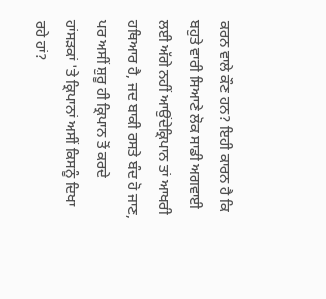ਕਰਨ ਵਾਲੇ ਕੌਣ ਹਨ? ਇਹੀ ਕਾਰਨ ਹੈ ਕਿ ਬਹੁਤੇ ਵਾਰੀ ਸਿਆਣੇ ਲੋਕ ਸਾਡੀ ਅਗਵਾਈ ਲਈ ਅੱਗੇ ਨਹੀਂ ਆਉਂਦੇਕ੍ਰਿਪਾਨ ਤਾਂ ਆਖਰੀ ਹਥਿਆਰ ਹੈ, ਜਦ ਬਾਕੀ ਰਸਤੇ ਬੰਦ ਹੋ ਜਾਣ, ਪਰ ਅਸੀਂ ਸ਼ੁਰੂ ਹੀ ਕ੍ਰਿਪਾਨ ਤੋਂ ਕਰਦੇ ਹਾਂਸੜਕਾਂ 'ਤੇ ਕ੍ਰਿਪਾਨਾਂ ਅਸੀਂ ਕਿਸਨੂੰ ਦਿਖਾ ਰਹੇ ਹਾਂ?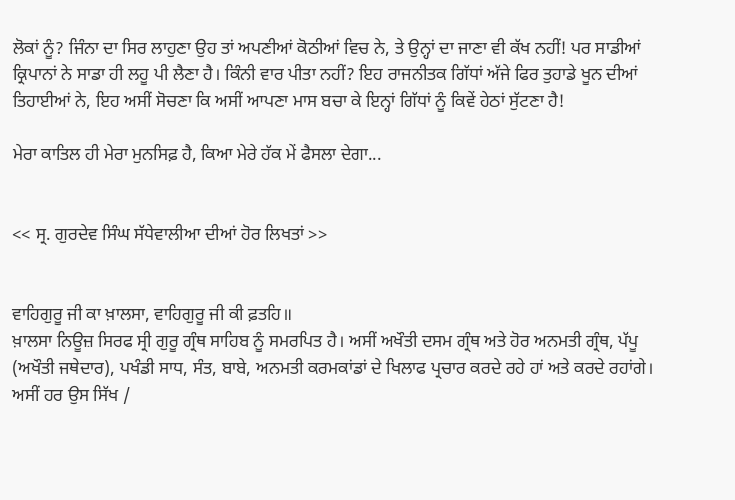ਲੋਕਾਂ ਨੂੰ? ਜਿੰਨਾ ਦਾ ਸਿਰ ਲਾਹੁਣਾ ਉਹ ਤਾਂ ਅਪਣੀਆਂ ਕੋਠੀਆਂ ਵਿਚ ਨੇ, ਤੇ ਉਨ੍ਹਾਂ ਦਾ ਜਾਣਾ ਵੀ ਕੱਖ ਨਹੀਂ! ਪਰ ਸਾਡੀਆਂ ਕ੍ਰਿਪਾਨਾਂ ਨੇ ਸਾਡਾ ਹੀ ਲਹੂ ਪੀ ਲੈਣਾ ਹੈ। ਕਿੰਨੀ ਵਾਰ ਪੀਤਾ ਨਹੀਂ? ਇਹ ਰਾਜਨੀਤਕ ਗਿੱਧਾਂ ਅੱਜੇ ਫਿਰ ਤੁਹਾਡੇ ਖੂਨ ਦੀਆਂ ਤਿਹਾਈਆਂ ਨੇ, ਇਹ ਅਸੀਂ ਸੋਚਣਾ ਕਿ ਅਸੀਂ ਆਪਣਾ ਮਾਸ ਬਚਾ ਕੇ ਇਨ੍ਹਾਂ ਗਿੱਧਾਂ ਨੂੰ ਕਿਵੇਂ ਹੇਠਾਂ ਸੁੱਟਣਾ ਹੈ!

ਮੇਰਾ ਕਾਤਿਲ ਹੀ ਮੇਰਾ ਮੁਨਸਿਫ਼ ਹੈ, ਕਿਆ ਮੇਰੇ ਹੱਕ ਮੇਂ ਫੈਸਲਾ ਦੇਗਾ...


<< ਸ੍ਰ. ਗੁਰਦੇਵ ਸਿੰਘ ਸੱਧੇਵਾਲੀਆ ਦੀਆਂ ਹੋਰ ਲਿਖਤਾਂ >>


ਵਾਹਿਗੁਰੂ ਜੀ ਕਾ ਖ਼ਾਲਸਾ, ਵਾਹਿਗੁਰੂ ਜੀ ਕੀ ਫ਼ਤਹਿ॥
ਖ਼ਾਲਸਾ ਨਿਊਜ਼ ਸਿਰਫ ਸ੍ਰੀ ਗੁਰੂ ਗ੍ਰੰਥ ਸਾਹਿਬ ਨੂੰ ਸਮਰਪਿਤ ਹੈ। ਅਸੀਂ ਅਖੌਤੀ ਦਸਮ ਗ੍ਰੰਥ ਅਤੇ ਹੋਰ ਅਨਮਤੀ ਗ੍ਰੰਥ, ਪੱਪੂ (ਅਖੌਤੀ ਜਥੇਦਾਰ), ਪਖੰਡੀ ਸਾਧ, ਸੰਤ, ਬਾਬੇ, ਅਨਮਤੀ ਕਰਮਕਾਂਡਾਂ ਦੇ ਖਿਲਾਫ ਪ੍ਰਚਾਰ ਕਰਦੇ ਰਹੇ ਹਾਂ ਅਤੇ ਕਰਦੇ ਰਹਾਂਗੇ।
ਅਸੀਂ ਹਰ ਉਸ ਸਿੱਖ /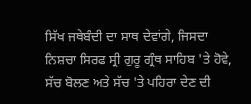ਸਿੱਖ ਜਥੇਬੰਦੀ ਦਾ ਸਾਥ ਦੇਵਾਂਗੇ, ਜਿਸਦਾ ਨਿਸ਼ਚਾ ਸਿਰਫ ਸ੍ਰੀ ਗੁਰੂ ਗ੍ਰੰਥ ਸਾਹਿਬ 'ਤੇ ਹੋਵੇ, ਸੱਚ ਬੋਲਣ ਅਤੇ ਸੱਚ 'ਤੇ ਪਹਿਰਾ ਦੇਣ ਦੀ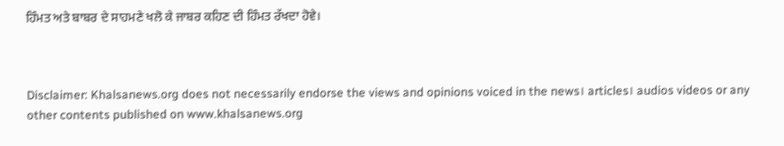ਹਿੰਮਤ ਅਤੇ ਬਾਬਰ ਦੇ ਸਾਹਮਣੇ ਖਲੋ ਕੇ ਜਾਬਰ ਕਹਿਣ ਦੀ ਹਿੰਮਤ ਰੱਖਦਾ ਹੋਵੇ।



Disclaimer: Khalsanews.org does not necessarily endorse the views and opinions voiced in the news। articles। audios videos or any other contents published on www.khalsanews.org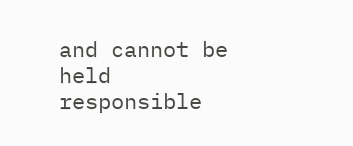and cannot be held responsible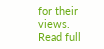for their views.  Read full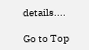details....

Go to Top